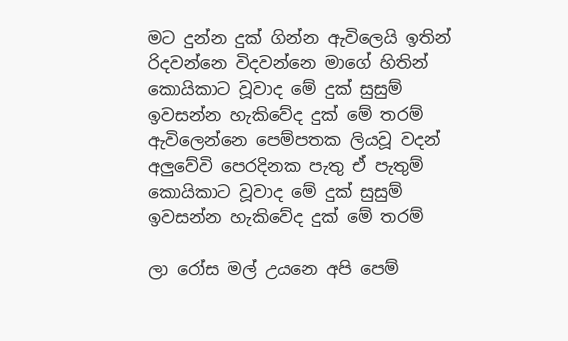මට දුන්න දුක් ගින්න ඇවිලෙයි ඉතින්
රිදවන්නෙ විදවන්නෙ මාගේ හිතින්
කොයිකාට වූවාද මේ දුක් සුසුම්
ඉවසන්න හැකිවේද දුක් මේ තරම්
ඇවිලෙන්නෙ පෙම්පතක ලියවූ වදන්
අලුවේවි පෙරදිනක පැතු ඒ පැතුම්
කොයිකාට වූවාද මේ දුක් සුසුම්
ඉවසන්න හැකිවේද දුක් මේ තරම්

ලා රෝස මල් උයනෙ අපි පෙම්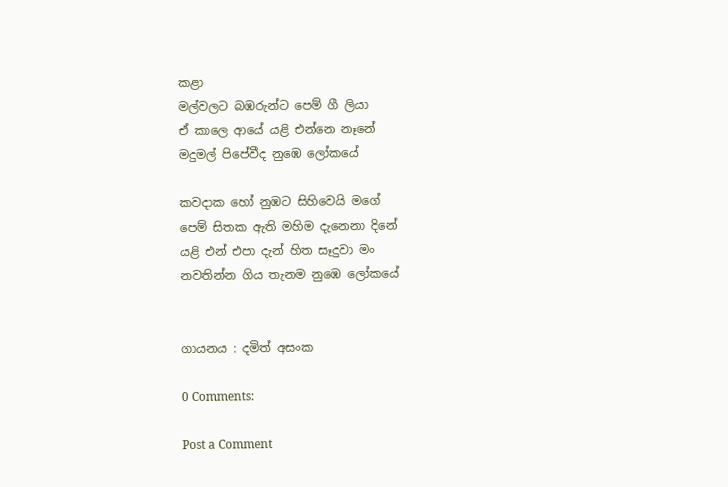කළා
මල්වලට බඹරුන්ට පෙම් ගී ලියා
ඒ කාලෙ ආයේ යළි එන්නෙ නෑනේ
මදුමල් පිපේවීද නුඹෙ ලෝකයේ

කවදාක හෝ නුඹට සිහිවෙයි මගේ
පෙම් සිතක ඇති මහිම දැනෙනා දිනේ
යළි එන් එපා දැන් හිත සෑදුවා මං
නවතින්න ගිය තැනම නුඹෙ ලෝකයේ


ගායනය : දමිත් අසංක

0 Comments:

Post a Comment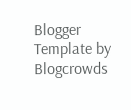Blogger Template by Blogcrowds